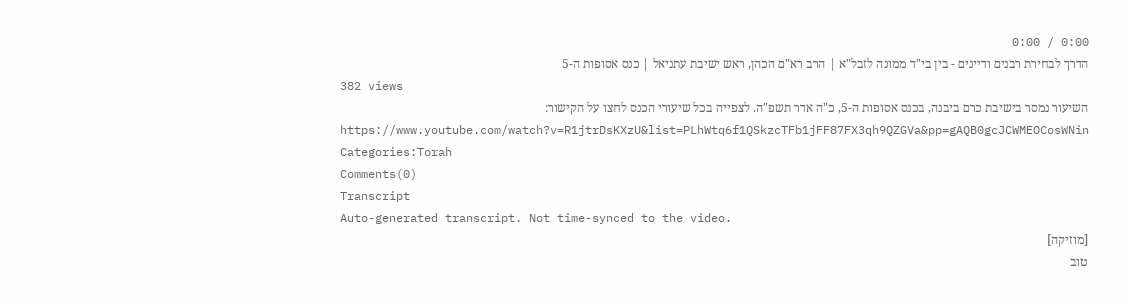0:00 / 0:00
הדרך לבחירת רבנים ודיינים - בין בי"ד ממונה לזבל"א | הרב רא"ם הכהן, ראש ישיבת עתניאל | כנס אסופות ה-5
382 views
השיעור נמסר בישיבת כרם ביבנה, בכנס אסופות ה-5, כ"ה אדר תשפ"ה. לצפייה בכל שיעורי הכנס לחצו על הקישור: https://www.youtube.com/watch?v=R1jtrDsKXzU&list=PLhWtq6f1QSkzcTFb1jFF87FX3qh9QZGVa&pp=gAQB0gcJCWMEOCosWNin
Categories:Torah
Comments(0)
Transcript
Auto-generated transcript. Not time-synced to the video.
[מוזיקה]
טוב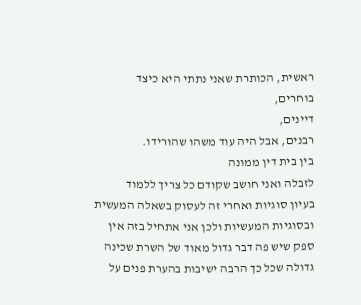ראשית, הכותרת שאני נתתי היא כיצד
בוחרים,
דיינים,
רבנים, אבל היה עוד משהו שהורידו.
בין בית דין ממונה
לזבלה ואני חושב שקודם כל צריך ללמוד
בעיון סוגיות ואחרי זה לעסוק בשאלה המעשית
ובסוגיות המעשיות ולכן אני אתחיל בזה אין
ספק שיש פה דבר גדול מאוד של השרת שכינה
גדולה שכל כך הרבה ישיבות בהערת פנים על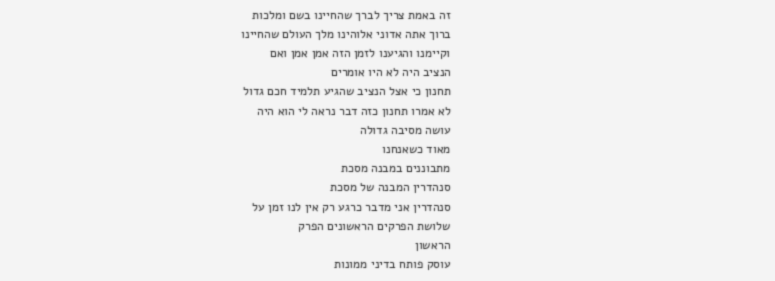זה באמת צריך לברך שהחיינו בשם ומלכות
ברוך אתה אדוני אלוהינו מלך העולם שהחיינו
וקיימנו והגיענו לזמן הזה אמן אמן ואם
הנציב היה לא היו אומרים
תחנון כי אצל הנציב שהגיע תלמיד חכם גדול
לא אמרו תחנון כזה דבר נראה לי הוא היה
עושה מסיבה גדולה
מאוד כשאנחנו
מתבוננים במבנה מסכת
סנהדרין המבנה של מסכת
סנהדרין אני מדבר כרגע רק אין לנו זמן על
שלושת הפרקים הראשונים הפרק
הראשון
עוסק פותח בדיני ממונות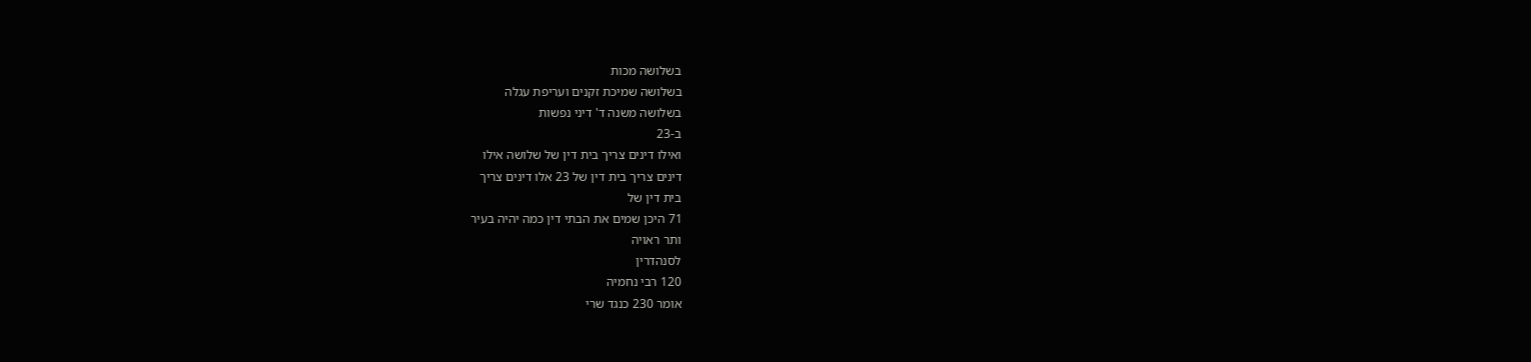בשלושה מכות
בשלושה שמיכת זקנים ועריפת עגלה
בשלושה משנה ד' דיני נפשות
ב-23
ואילו דינים צריך בית דין של שלושה אילו
דינים צריך בית דין של 23 אלו דינים צריך
בית דין של
71 היכן שמים את הבתי דין כמה יהיה בעיר
ותר ראויה
לסנהדרין
120 רבי נחמיה
אומר 230 כנגד שרי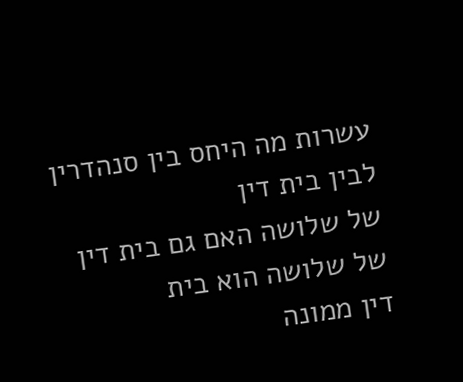עשרות מה היחס בין סנהדרין לבין בית דין
של שלושה האם גם בית דין של שלושה הוא בית
דין ממונה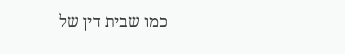כמו שבית דין של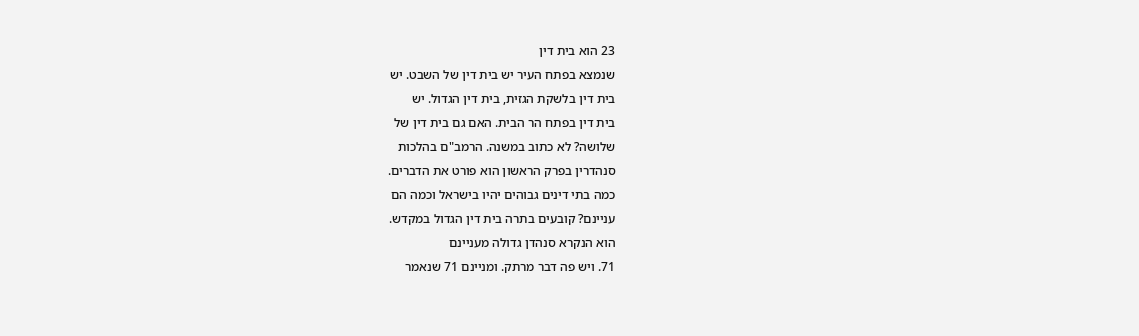23 הוא בית דין
שנמצא בפתח העיר יש בית דין של השבט. יש
בית דין בלשקת הגזית, בית דין הגדול. יש
בית דין בפתח הר הבית. האם גם בית דין של
שלושה? לא כתוב במשנה. הרמב"ם בהלכות
סנהדרין בפרק הראשון הוא פורט את הדברים.
כמה בתי דינים גבוהים יהיו בישראל וכמה הם
עניינם? קובעים בתרה בית דין הגדול במקדש.
הוא הנקרא סנהדן גדולה מעניינם
71. ויש פה דבר מרתק. ומניינם 71 שנאמר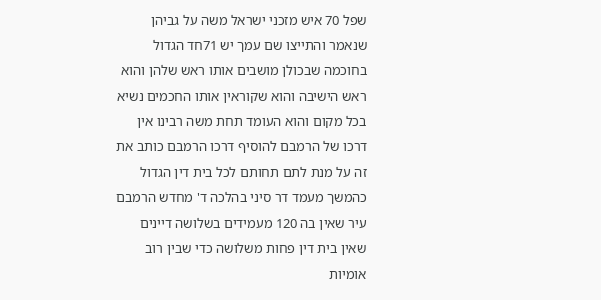שפל 70 איש מזכני ישראל משה על גביהן
שנאמר והתייצו שם עמך יש 71חד הגדול
בחוכמה שבכולן מושבים אותו ראש שלהן והוא
ראש הישיבה והוא שקוראין אותו החכמים נשיא
בכל מקום והוא העומד תחת משה רבינו אין
דרכו של הרמבם להוסיף דרכו הרמבם כותב את
זה על מנת לתם תחותם לכל בית דין הגדול
כהמשך מעמד דר סיני בהלכה ד' מחדש הרמבם
עיר שאין בה 120 מעמידים בשלושה דיינים
שאין בית דין פחות משלושה כדי שבין רוב
אומיות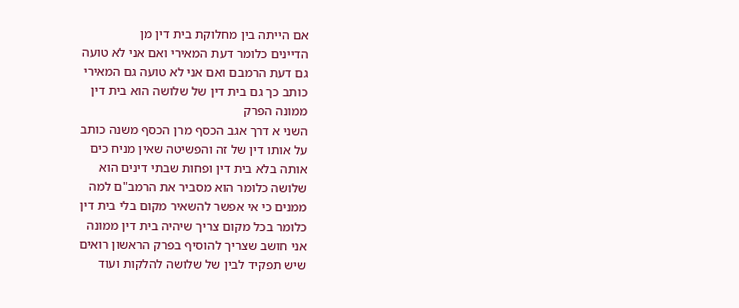אם הייתה בין מחלוקת בית דין מן
הדיינים כלומר דעת המאירי ואם אני לא טועה
גם דעת הרמבם ואם אני לא טועה גם המאירי
כותב כך גם בית דין של שלושה הוא בית דין
ממונה הפרק
השני א דרך אגב הכסף מרן הכסף משנה כותב
על אותו דין של זה והפשיטה שאין מניח כים
אותה בלא בית דין ופחות שבתי דינים הוא
שלושה כלומר הוא מסביר את הרמב"ם למה
ממנים כי אי אפשר להשאיר מקום בלי בית דין
כלומר בכל מקום צריך שיהיה בית דין ממונה
אני חושב שצריך להוסיף בפרק הראשון רואים
שיש תפקיד לבין של שלושה להלקות ועוד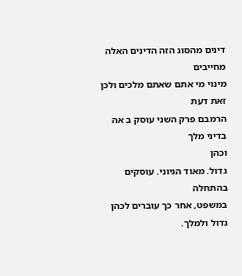דינים מהסוג הזה הדינים האלה מחייבים
מינוי מי אתם שאתם מלכים ולכן זאת דעת
הרמבם פרק השני עוסק ב אה בדיני מלך
וכהן
גדול. מאוד הגיוני. עוסקים
בהתחלה
במשפט, אחר כך עוברים לכהן גדול ולמלך.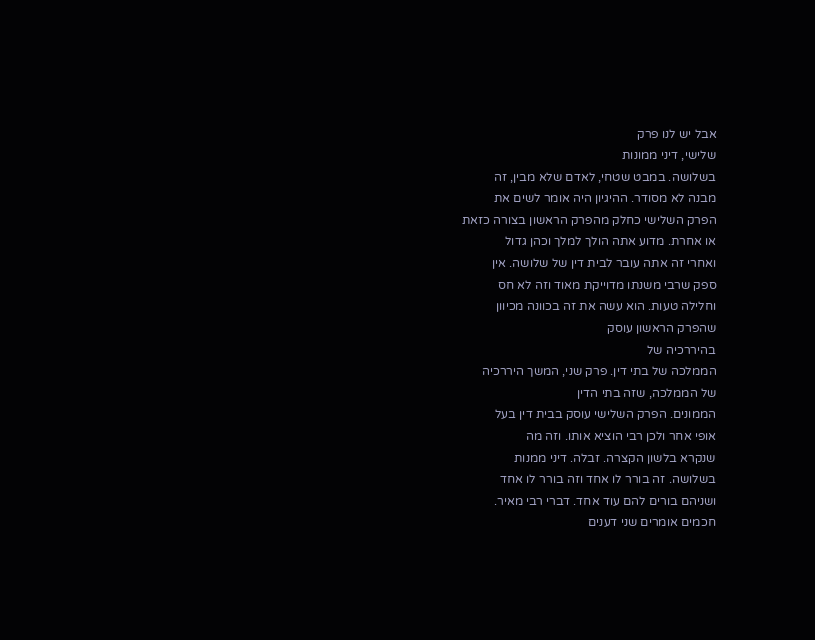אבל יש לנו פרק
שלישי, דיני ממונות
בשלושה. במבט שטחי, לאדם שלא מבין, זה
מבנה לא מסודר. ההיגיון היה אומר לשים את
הפרק השלישי כחלק מהפרק הראשון בצורה כזאת
או אחרת. מדוע אתה הולך למלך וכהן גדול
ואחרי זה אתה עובר לבית דין של שלושה. אין
ספק שרבי משנתו מדוייקת מאוד וזה לא חס
וחלילה טעות. הוא עשה את זה בכוונה מכיוון
שהפרק הראשון עוסק
בהיררכיה של
הממלכה של בתי דין. פרק שני, המשך היררכיה
של הממלכה, שזה בתי הדין
הממונים. הפרק השלישי עוסק בבית דין בעל
אופי אחר ולכן רבי הוציא אותו. וזה מה
שנקרא בלשון הקצרה. זבלה. דיני ממנות
בשלושה. זה בורר לו אחד וזה בורר לו אחד
ושניהם בורים להם עוד אחד. דברי רבי מאיר.
חכמים אומרים שני דענים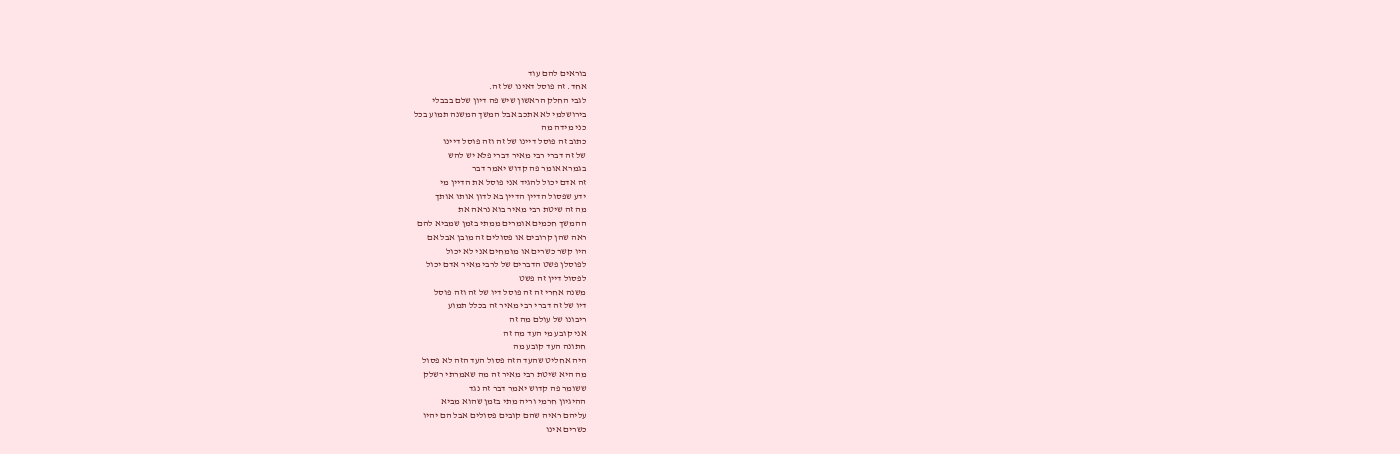בוראים להם עוד
אחד. זה פוסל דאינו של זה.
לגבי החלק הראשון שיש פה דיון שלם בבבלי
בירושלמי לא אתכב אבל המשך המשנה תמוע בכל
כני מידה מה
כתוב זה פוסל דיינו של זה וזה פוסל דיינו
של זה דברי רבי מאיר דברי פלא יש להש
בגמרא אומר פה קדוש יאמר דבר
זה אדם יכול להגיד אני פוסל את הדיין מי
ידע שפסול הדיין הדיין בא לדון אותו אותך
מה זה שיטת רבי מאיר בוא נראה את
ההמשך חכמים אומרים ממתי בזמן שמביא להם
ראה שהן קרובים או פסולים זה מובן אבל אם
היו קשר כשרים או מומחים אני לא יכול
לפוסלן פשט הדברים של לרבי מאיר אדם יכול
לפסול דיין זה פשט
משנה אחרי זה זה פוסל דיו של זה וזה פוסל
דיו של זה דברי רבי מאיר זה בכלל תמוע
ריבונו של עולם מה זה
אני קובע מי העד מה זה
חתונה העד קובע מה
היה אחליט שהעד הזה פסול העד הזה לא פסול
מה היא שיטת רבי מאיר זה מה שאמרתי רשלק
ששומר פה קדוש יאמר דבר זה נגד
ההיגיון חרמי וריה מתי בזמן שהוא מביא
עליהם ראיה שהם קובים פסולים אבל הם יהיו
כשרים אינו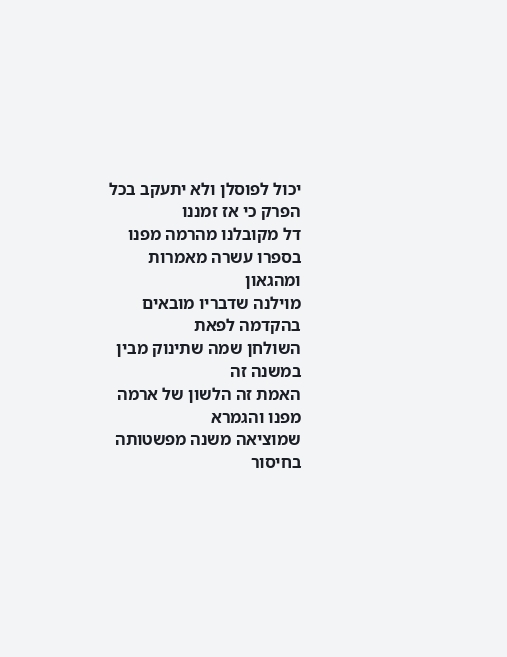יכול לפוסלן ולא יתעקב בכל
הפרק כי אז זמננו
דל מקובלנו מהרמה מפנו בספרו עשרה מאמרות
ומהגאון
מוילנה שדבריו מובאים בהקדמה לפאת
השולחן שמה שתינוק מבין במשנה זה
האמת זה הלשון של ארמה מפנו והגמרא
שמוציאה משנה מפשטותה בחיסור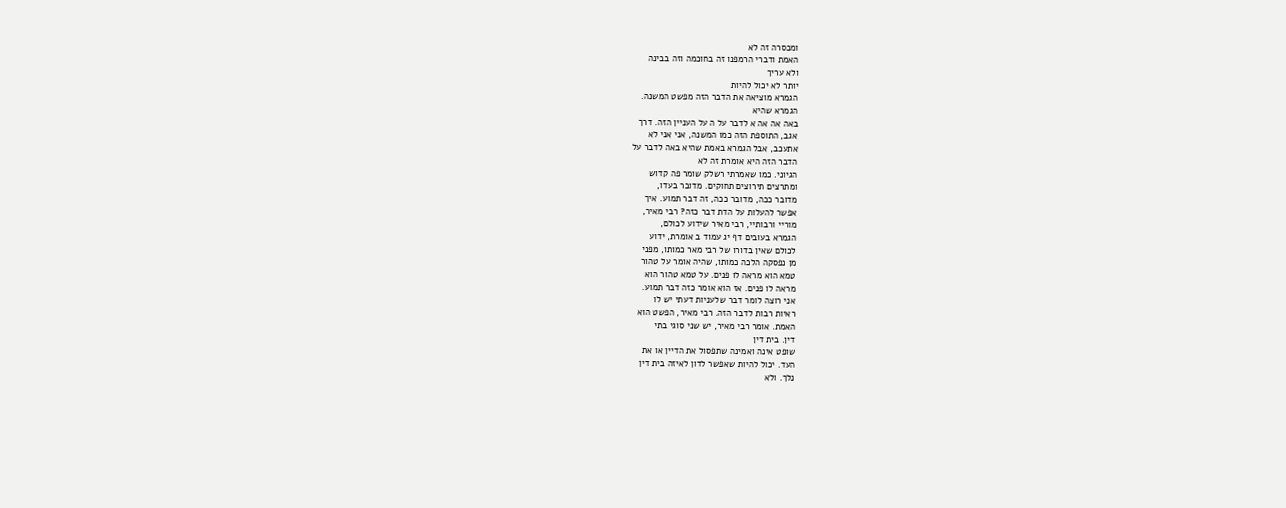ומכסרה זה לא
האמת ודברי הרמפנו זה בחוכמה וזה בבינה
ולא עריך
יותר לא יכול להיות
הגמרא מוציאה את הדבר הזה מפשט המשנה.
הגמרא שהיא
באה אה אה א לדבר על ה על העניין הזה. דרך
אגב, התוספת הזה כמו המשנה, אני אני לא
אתעכב, אבל הגמרא באמת שהיא באה לדבר על
הדבר הזה היא אומרת זה לא
הגיוני. כמו שאמרתי רשלק שומר פה קדוש
ומתרצים תירוצים תחוקים. מדובר בעדו,
מדובר ככה, מדובר ככה, זה דבר תמוע. איך
אפשר להעלות על הדת דבר כזה? רבי מאיר,
מוריי ורבותיי, רבי מאיר שידוע לכולם,
הגמרא בעובים דף יג עמוד ב אומרת, ידוע
לכולם שאין בדורו של רבי מאר כמותו, מפני
מן נפסקה הלכה כמותו, שהיה אומר על טהור
טמא הוא מראה לו פנים. על טמא טהור הוא
מראה לו פנים. אז הוא אומר כזה דבר תמוע.
אני רוצה לומר דבר שלעניות דעתי יש לו
ראיות רבות לדבר הזה. רבי מאיר, הפשט הוא
האמת. אומר רבי מאיר, יש שני סוגי בתי
דין. בית דין
שופט אינה ואמינה שתפסול את הדיין או את
העד. יכול להיות שאפשר לדון לאיזה בית דין
נלך. ולא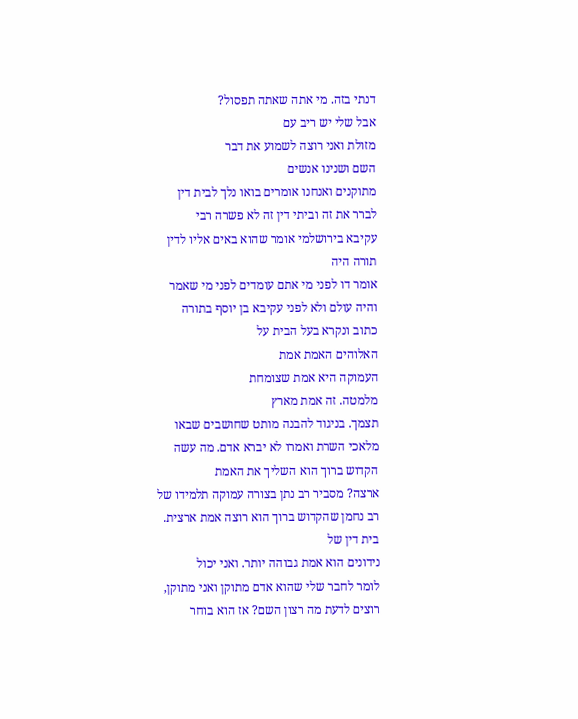דנתי בזה. מי אתה שאתה תפסול?
אבל שלי יש ריב עם
מזולת ואני רוצה לשמוע את דבר
השם ושנינו אנשים
מתוקנים ואנחנו אומרים בואו נלך לבית דין
לברר את זה וביתי דין זה לא פשרה רבי
עקיבא בירושלמי אומר שהוא באים אליו לדין
תורה היה
אומר דו לפני מי אתם עומדים לפני מי שאמר
והיה עולם ולא לפני עקיבא בן יוסף בתורה
כתוב ונקרא בעל הבית על
האלוהים האמת אמת
העמוקה היא אמת שצומחת
מלמטה. זה אמת מארץ
תצמך. בניגוד להבנה מותט שחושבים שבאו
מלאכי השרת ואמרו לא יברא אדם. מה עשה
הקדוש ברוך הוא השליך את האמת
ארצה? מסביר רב נתן בצורה עמוקה תלמידו של
רב נחמן שהקדוש ברוך הוא רוצה אמת ארצית.
בית דין של
נידונים הוא אמת גבוהה יותר. ואני יכול
לומר לחבר שלי שהוא אדם מתוקן ואני מתוקן,
רוצים לדעת מה רצון השם? אז הוא בוחר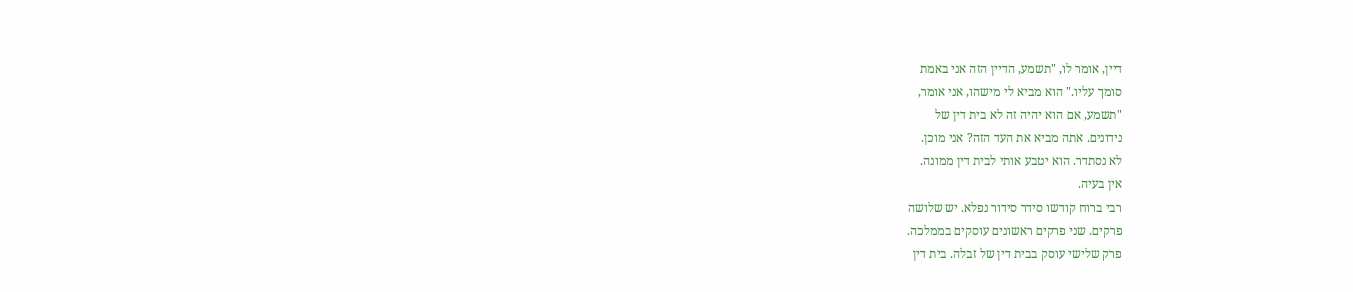דיין, אומר לו, "תשמע, הדיין הזה אני באמת
סומך עליו." הוא מביא לי מישהו, אני אומר,
"תשמע, אם הוא יהיה זה לא בית דין של
נידונים. אתה מביא את העד הזה? אני מוכן.
לא נסתדר. הוא יטבע אותי לבית דין ממונה.
אין בעיה.
רבי ברוח קודשו סידר סידור נפלא. יש שלושה
פרקים. שני פרקים ראשונים עוסקים בממלכה.
פרק שלישי עוסק בבית דין של זבלה. בית דין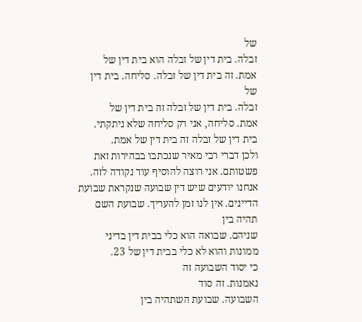של
זבלה. בית דין של זבלה הוא בית דין של
אמת. זה בית דין של זבלה. סליחה. בית דין
של
זבלה. בית דין של זבלה זה בית דין של
אמת. סליחה, אני רק סליחה שלא ניתקתי.
בית דין של זבלה זה בית דין של אמת.
ולכן דברי רבי מאיר שנכתבו בבהירות זאת
פשטותם. אני רוצה להוסיף עוד נקודה לזה.
אנחנו יודעים שיש דין שבועה שנקראת שבועת
הדיינים. אין לנו זמן להעריך. שבועת השם
תהיה בין
שניהם. שבואה הוא כלי בבית דין בדיני
ממונות והוא לא כלי בבית דין של 23.
כי יסוד השבועה זה
נאמנות. זה סוד
השבועה. שבועת השתהיה בין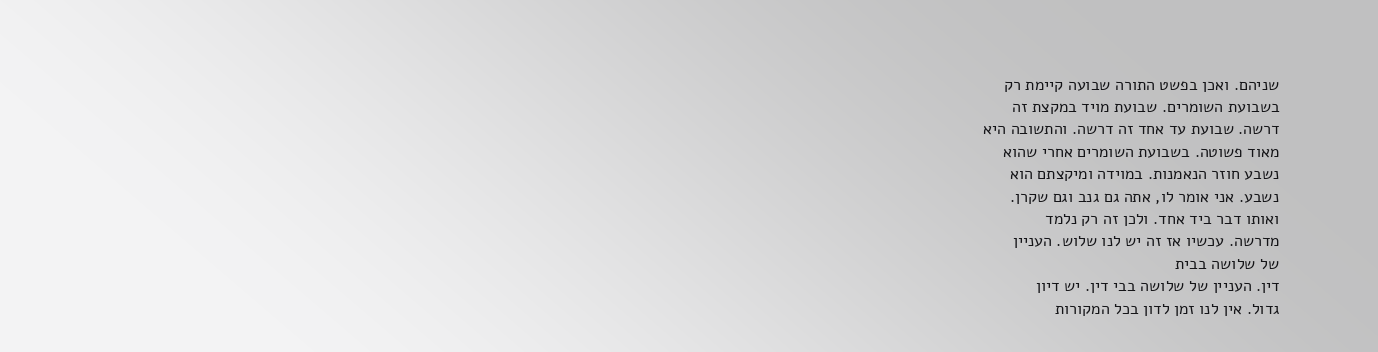שניהם. ואכן בפשט התורה שבועה קיימת רק
בשבועת השומרים. שבועת מויד במקצת זה
דרשה. שבועת עד אחד זה דרשה. והתשובה היא
מאוד פשוטה. בשבועת השומרים אחרי שהוא
נשבע חוזר הנאמנות. במוידה ומיקצתם הוא
נשבע. אני אומר לו, אתה גם גנב וגם שקרן.
ואותו דבר ביד אחד. ולכן זה רק נלמד
מדרשה. עכשיו אז זה יש לנו שלוש. העניין
של שלושה בבית
דין. העניין של שלושה בבי דין. יש דיון
גדול. אין לנו זמן לדון בכל המקורות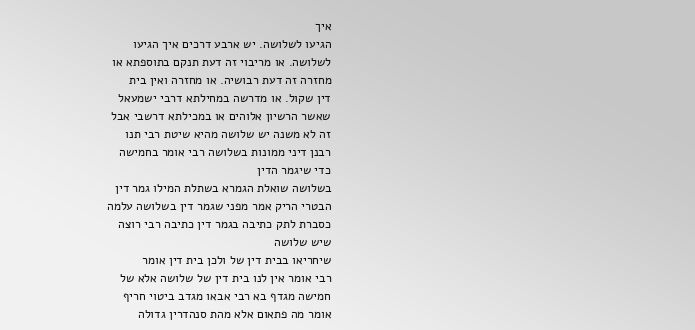איך
הגיעו לשלושה. יש ארבע דרכים איך הגיעו
לשלושה. או מריבוי זה דעת תנקם בתוספתא או
מחזרה זה דעת רבושיה. או מחזרה ואין בית
דין שקול. או מדרשה במחילתא דרבי ישמעאל
שאשר הרשיון אלוהים או במכילתא דרשבי אבל
זה לא משנה יש שלושה מהיא שיטת רבי תנו
רבנן דיני ממונות בשלושה רבי אומר בחמישה
כדי שיגמר הדין
בשלושה שואלת הגמרא בשתלת המילו גמר דין
הבטרי הריק אמר מפני שגמר דין בשלושה עלמה
כסברת לתק כתיבה בגמר דין כתיבה רבי רוצה
שיש שלושה
שיחריאו בבית דין של ולכן בית דין אומר
רבי אומר אין לנו בית דין של שלושה אלא של
חמישה מגדף בא רבי אבאו מגדב ביטוי חריף
אומר מה פתאום אלא מהת סנהדרין גדולה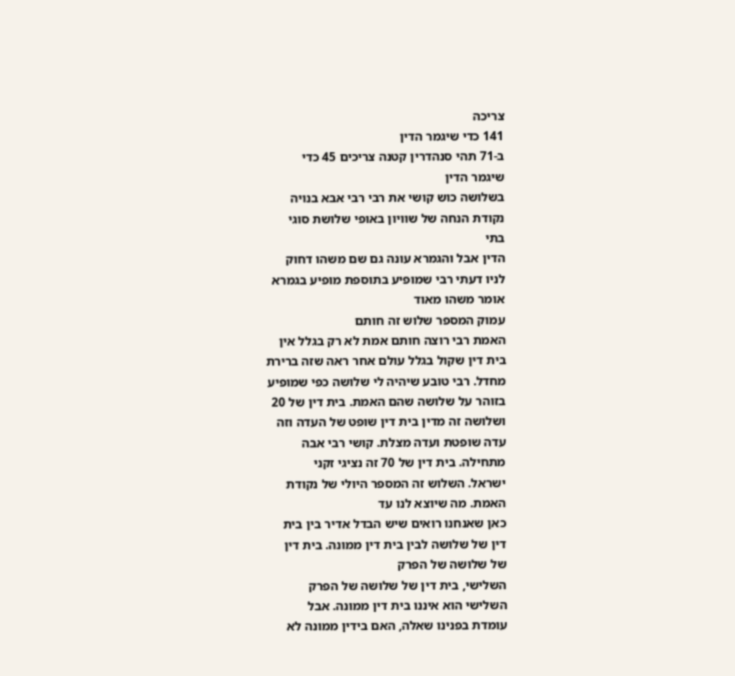צריכה
141 כדי שיגמר הדין
ב-71 תהי סנהדרין קטנה צריכים 45 כדי
שיגמר הדין
בשלושה כוש קושי את רבי רבי אבא בנויה
נקודת הנחה של שוויון באופי שלושת סוגי
בתי
הדין אבל והגמרא עונה גם שם משהו דחוק
לניו דעתי רבי שמופיע בתוספת מופיע בגמרא
אומר משהו מאוד
עמוק המספר שלוש זה חותם
האמת רבי רוצה חותם אמת לא רק בגלל אין
בית דין שקול בגלל עולם אחר ראה שזה ברירת
מחדל. רבי טובע שיהיה לי שלושה כפי שמופיע
בזוהר על שלושה שהם האמת. בית דין של 20
ושלושה זה מדין בית דין שופט של העדה וזה
עדה שופטת ועדה מצלת. קושי רבי אבה
מתחילה. בית דין של 70 זה נציגי זקני
ישראל. השלוש זה המספר היולי של נקודת
האמת. מה שיוצא לנו עד
כאן שאנחנו רואים שיש הבדל אדיר בין בית
דין של שלושה לבין בית דין ממונה. בית דין
של שלושה של הפרק
השלישי, בית דין של שלושה של הפרק
השלישי הוא איננו בית דין ממונה. אבל
עומדת בפנינו שאלה, האם בידין ממונה לא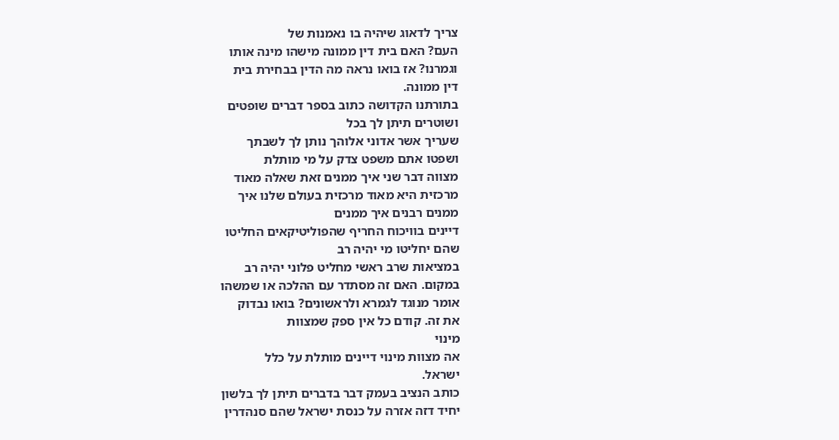צריך לדאוג שיהיה בו נאמנות של
העם? האם בית דין ממונה מישהו מינה אותו
וגמרנו? אז בואו נראה מה הדין בבחירת בית
דין ממונה.
בתורתנו הקדושה כתוב בספר דברים שופטים
ושוטרים תיתן לך בכל
שעריך אשר אדוני אלוהך נותן לך לשבתך
ושפטו אתם משפט צדק על מי מותלת
מצווה דבר שני איך ממנים זאת שאלה מאוד
מרכזית היא מאוד מרכזית בעולם שלנו איך
ממנים רבנים איך ממנים
דיינים בוויכוח החריף שהפוליטיקאים החליטו
שהם יחליטו מי יהיה רב
במציאות שרב ראשי מחליט פלוני יהיה רב
במקום. האם זה מסתדר עם ההלכה או שמשהו
אומר מנוגד לגמרא ולראשונים? בואו נבדוק
את זה. קודם כל אין ספק שמצוות
מינוי
אה מצוות מינוי דיינים מותלת על כלל
ישראל.
כותב הנציב בעמק דבר בדברים תיתן לך בלשון
יחיד דזה אזרה על כנסת ישראל שהם סנהדרין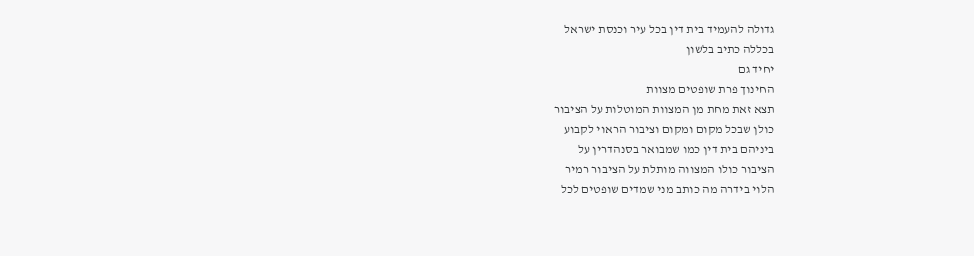גדולה להעמיד בית דין בכל עיר וכנסת ישראל
בכללה כתיב בלשון
יחיד גם
החינוך פרת שופטים מצוות
תצא זאת מחת מן המצוות המוטלות על הציבור
כולן שבכל מקום ומקום וציבור הראוי לקבוע
ביניהם בית דין כמו שמבואר בסנהדרין על
הציבור כולו המצווה מותלת על הציבור רמיר
הלוי בידרה מה כותב מני שמדים שופטים לכל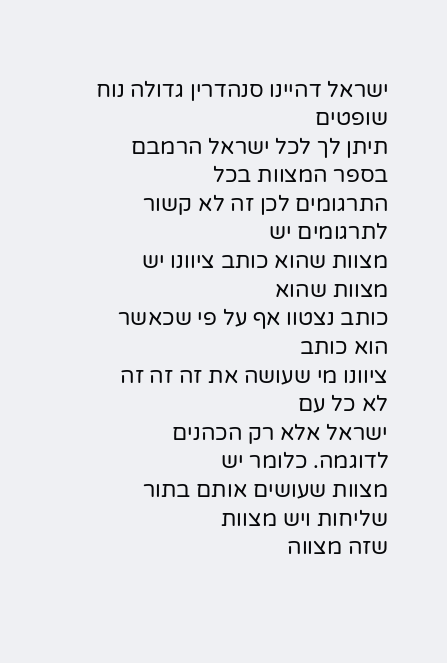ישראל דהיינו סנהדרין גדולה נוח שופטים
תיתן לך לכל ישראל הרמבם בספר המצוות בכל
התרגומים לכן זה לא קשור לתרגומים יש
מצוות שהוא כותב ציוונו יש מצוות שהוא
כותב נצטוו אף על פי שכאשר הוא כותב
ציוונו מי שעושה את זה זה זה לא כל עם
ישראל אלא רק הכהנים לדוגמה. כלומר יש
מצוות שעושים אותם בתור שליחות ויש מצוות
שזה מצווה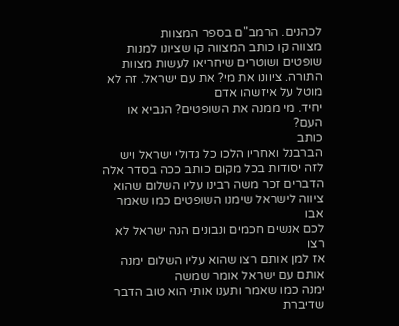לכהנים. הרמב"ם בספר המצוות
מצווה קו כותב המצווה קו שציונו למנות
שופטים ושוטרים שיחריאו לעשות מצוות
התורה. ציוונו את מי? את עם ישראל. זה לא
מוטל על איזשהו אדם
יחיד. מי ממנה את השופטים? הנביא או העם?
כותב
הברבנל ואחריו הלכו כל גדולי ישראל ויש
לזה יסודות בכל מקום כותב ככה בסדר אלה
הדברים זכר משה רבינו עליו השלום שהוא
ציווה לישראל שימנו השופטים כמו שאמר אבו
לכם אנשים חכמים ונבונים הנה ישראל לא רצו
אז למן אותם רצו שהוא עליו השלום ימנה
אותם עם ישראל אומר שמשה
ימנה כמו שאמר ותענו אותי הוא טוב הדבר
שדיברת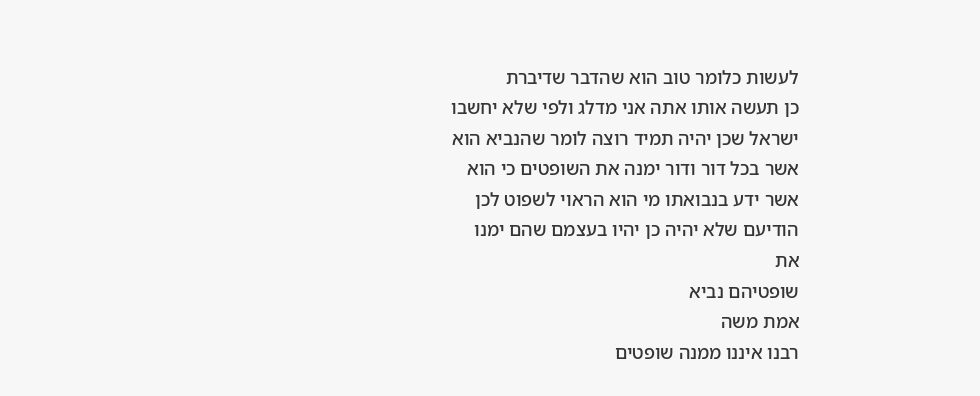לעשות כלומר טוב הוא שהדבר שדיברת
כן תעשה אותו אתה אני מדלג ולפי שלא יחשבו
ישראל שכן יהיה תמיד רוצה לומר שהנביא הוא
אשר בכל דור ודור ימנה את השופטים כי הוא
אשר ידע בנבואתו מי הוא הראוי לשפוט לכן
הודיעם שלא יהיה כן יהיו בעצמם שהם ימנו
את
שופטיהם נביא
אמת משה
רבנו איננו ממנה שופטים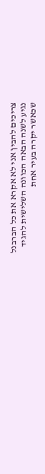צריכים להבין אני לא אקרא את כל הברבנל
נגיע לשנה הבאה הכוונה השלישית להגיד
שכאשר יקרה בעיר אחת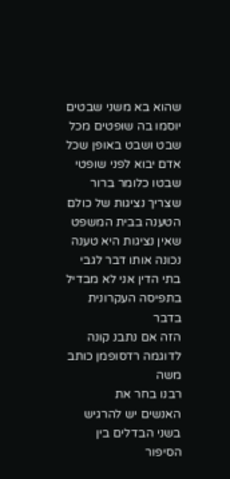שהוא בא משני שבטים
יוסמו בה שופטים מכל שבט ושבט באופן שכל
אדם יבוא לפני שופטי שבטו כלומר ברור
שצריך נציגות של כולם הטענה בבית המשפט
שאין נציגות היא טענה נכונה אותו דבר לגבי
בתי הדין אני לא מבדיל בתפיסה העקרונית
בדבר
הזה אם נתבנ קונה לדוגמה רדסופמן כותב משה
רבנו בחר את
האנשים יש להרגיש בשני הבדלים בין הסיפור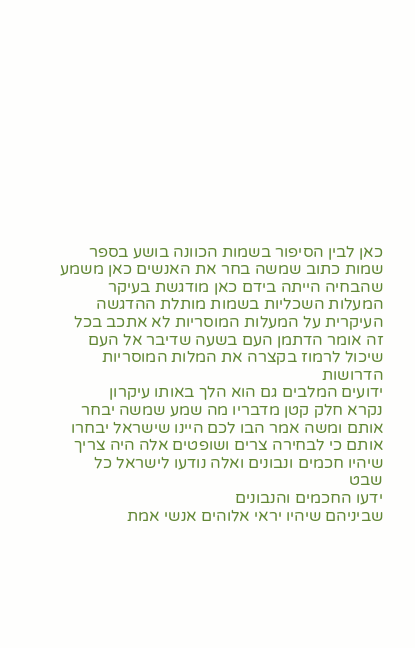כאן לבין הסיפור בשמות הכוונה בושע בספר
שמות כתוב שמשה בחר את האנשים כאן משמע
שהבחיה הייתה בידם כאן מודגשת בעיקר
המעלות השכליות בשמות מותלת ההדגשה
העיקרית על המעלות המוסריות לא אתכב בכל
זה אומר הדתמן העם בשעה שדיבר אל העם
שיכול לרמוז בקצרה את המלות המוסריות
הדרושות
ידועים המלבים גם הוא הלך באותו עיקרון
נקרא חלק קטן מדבריו מה שמע שמשה יבחר
אותם ומשה אמר הבו לכם היינו שישראל יבחרו
אותם כי לבחירה צרים ושופטים אלה היה צריך
שיהיו חכמים ונבונים ואלה נודעו לישראל כל
שבט
ידעו החכמים והנבונים
שביניהם שיהיו יראי אלוהים אנשי אמת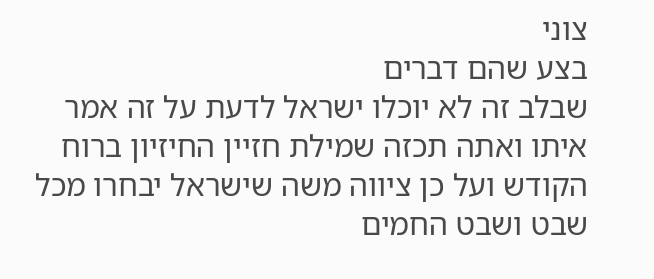צוני
בצע שהם דברים
שבלב זה לא יוכלו ישראל לדעת על זה אמר
איתו ואתה תכזה שמילת חזיין החיזיון ברוח
הקודש ועל כן ציווה משה שישראל יבחרו מכל
שבט ושבט החמים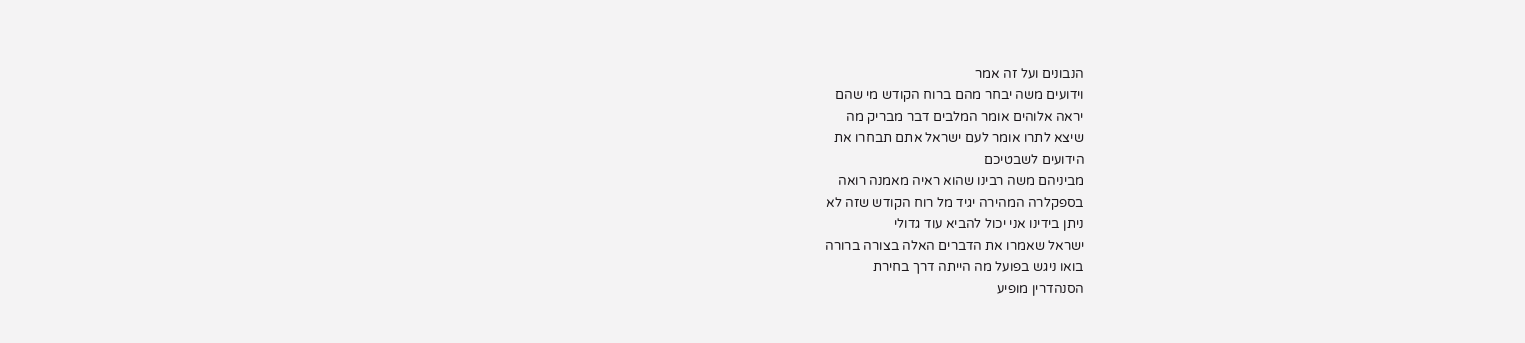הנבונים ועל זה אמר
וידועים משה יבחר מהם ברוח הקודש מי שהם
יראה אלוהים אומר המלבים דבר מבריק מה
שיצא לתרו אומר לעם ישראל אתם תבחרו את
הידועים לשבטיכם
מביניהם משה רבינו שהוא ראיה מאמנה רואה
בספקלרה המהירה יגיד מל רוח הקודש שזה לא
ניתן בידינו אני יכול להביא עוד גדולי
ישראל שאמרו את הדברים האלה בצורה ברורה
בואו ניגש בפועל מה הייתה דרך בחירת
הסנהדרין מופיע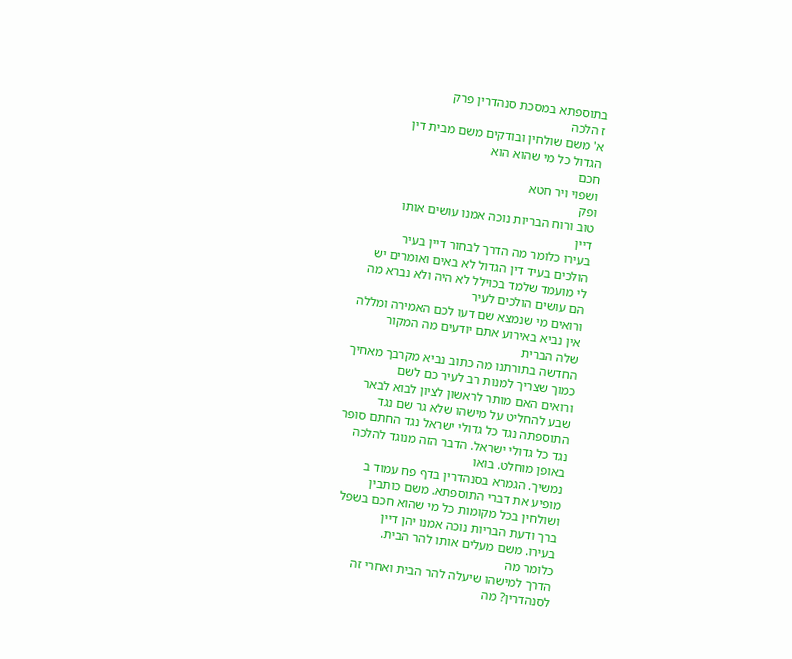בתוספתא במסכת סנהדרין פרק
ז הלכה
א' משם שולחין ובודקים משם מבית דין
הגדול כל מי שהוא הוא
חכם
ושפוי ויר חטא
ופק
טוב ורוח הבריות נוכה אמנו עושים אותו
דיין
בעירו כלומר מה הדרך לבחור דיין בעיר
הולכים בעיד דין הגדול לא באים ואומרים יש
לי מועמד שלמד בכוילל לא היה ולא נברא מה
הם עושים הולכים לעיר
ורואים מי שנמצא שם דעו לכם האמירה ומללה
אין נביא באירוע אתם יודעים מה המקור
שלה הברית
החדשה בתורתנו מה כתוב נביא מקרבך מאחיך
כמוך שצריך למנות רב לעיר כם לשם
ורואים האם מותר לראשון לציון לבוא לבאר
שבע להחליט על מישהו שלא גר שם נגד
התוספתה נגד כל גדולי ישראל נגד החתם סופר
נגד כל גדולי ישראל. הדבר הזה מנוגד להלכה
באופן מוחלט. בואו
נמשיך. הגמרא בסנהדרין בדף פח עמוד ב
מופיע את דברי התוספתא. משם כותבין
ושולחין בכל מקומות כל מי שהוא חכם בשפל
ברך ודעת הבריות נוכה אמנו יהן דיין
בעירו. משם מעלים אותו להר הבית.
כלומר מה
הדרך למישהו שיעלה להר הבית ואחרי זה
לסנהדרין? מה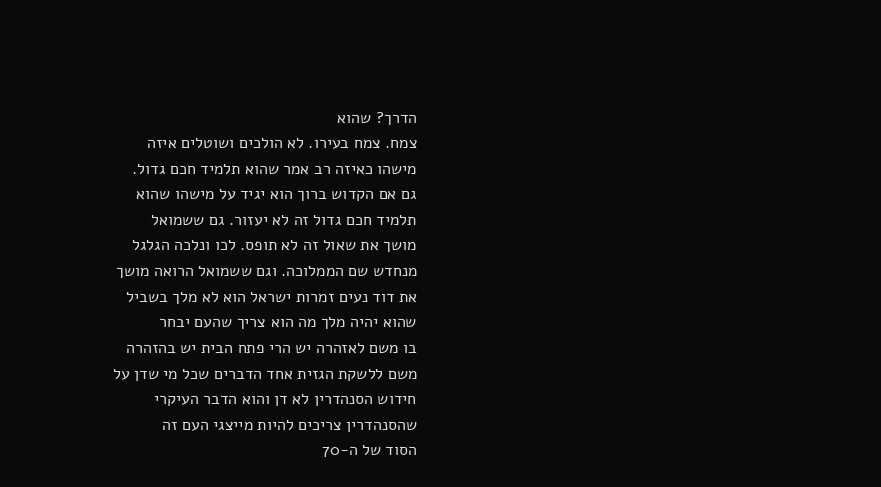הדרך? שהוא
צמח. צמח בעירו. לא הולכים ושוטלים איזה
מישהו כאיזה רב אמר שהוא תלמיד חכם גדול.
גם אם הקדוש ברוך הוא יגיד על מישהו שהוא
תלמיד חכם גדול זה לא יעזור. גם ששמואל
מושך את שאול זה לא תופס. לכו ונלכה הגלגל
מנחדש שם הממלוכה. וגם ששמואל הרואה מושך
את דוד נעים זמרות ישראל הוא לא מלך בשביל
שהוא יהיה מלך מה הוא צריך שהעם יבחר
בו משם לאזהרה יש הרי פתח הבית יש בהזהרה
משם ללשקת הגזית אחד הדברים שכל מי שדן על
חידוש הסנהדרין לא דן והוא הדבר העיקרי
שהסנהדרין צריכים להיות מייצגי העם זה
הסוד של ה-70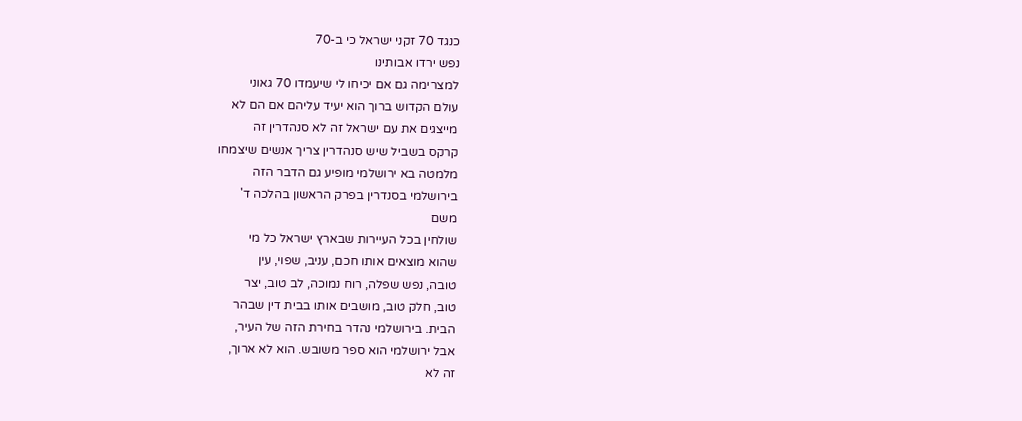כנגד 70 זקני ישראל כי ב-70
נפש ירדו אבותינו
למצרימה גם אם יכיחו לי שיעמדו 70 גאוני
עולם הקדוש ברוך הוא יעיד עליהם אם הם לא
מייצגים את עם ישראל זה לא סנהדרין זה
קרקס בשביל שיש סנהדרין צריך אנשים שיצמחו
מלמטה בא ירושלמי מופיע גם הדבר הזה
בירושלמי בסנדרין בפרק הראשון בהלכה ד'
משם
שולחין בכל העיירות שבארץ ישראל כל מי
שהוא מוצאים אותו חכם, עניב, שפוי, עין
טובה, נפש שפלה, רוח נמוכה, לב טוב, יצר
טוב, חלק טוב, מושבים אותו בבית דין שבהר
הבית. בירושלמי נהדר בחירת הזה של העיר,
אבל ירושלמי הוא ספר משובש. הוא לא ארוך,
זה לא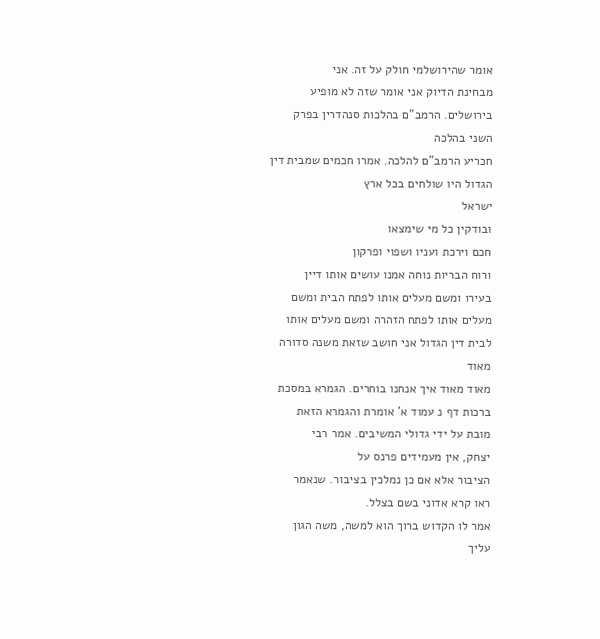אומר שהירושלמי חולק על זה. אני
מבחינת הדיוק אני אומר שזה לא מופיע
בירושלים. הרמב"ם בהלכות סנהדרין בפרק
השני בהלכה
חכריע הרמב"ם להלכה. אמרו חכמים שמבית דין
הגדול היו שולחים בכל ארץ
ישראל
ובודקין כל מי שימצאו
חכם וירכת ועניו ושפוי ופרקון
ורוח הבריות נוחה אמנו עושים אותו דיין
בעירו ומשם מעלים אותו לפתח הבית ומשם
מעלים אותו לפתח הזהרה ומשם מעלים אותו
לבית דין הגדול אני חושב שזאת משנה סדורה
מאוד
מאוד מאוד איך אנחנו בוחרים. הגמרא במסכת
ברכות דף נ עמוד א' אומרת והגמרא הזאת
מובת על ידי גדולי המשיבים. אמר רבי
יצחק, אין מעמידים פרנס על
הציבור אלא אם כן נמלכין בציבור. שנאמר
ראו קרא אדוני בשם בצלל.
אמר לו הקדוש ברוך הוא למשה, משה הגון
עליך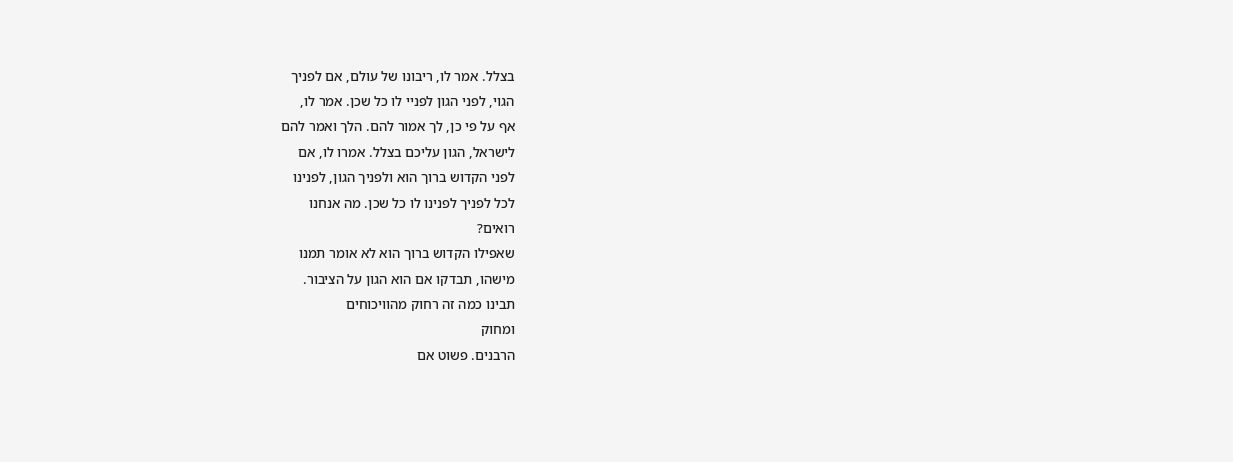בצלל. אמר לו, ריבונו של עולם, אם לפניך
הגוי, לפני הגון לפניי לו כל שכן. אמר לו,
אף על פי כן, לך אמור להם. הלך ואמר להם
לישראל, הגון עליכם בצלל. אמרו לו, אם
לפני הקדוש ברוך הוא ולפניך הגון, לפנינו
לכל לפניך לפנינו לו כל שכן. מה אנחנו
רואים?
שאפילו הקדוש ברוך הוא לא אומר תמנו
מישהו, תבדקו אם הוא הגון על הציבור.
תבינו כמה זה רחוק מהוויכוחים
ומחוק
הרבנים. פשוט אם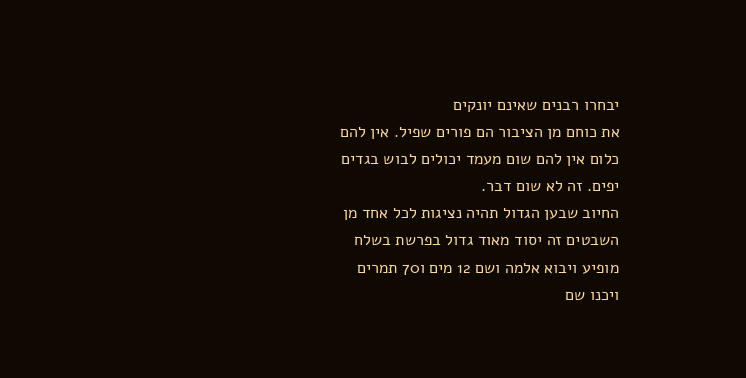יבחרו רבנים שאינם יונקים
את כוחם מן הציבור הם פורים שפיל. אין להם
כלום אין להם שום מעמד יכולים לבוש בגדים
יפים. זה לא שום דבר.
החיוב שבען הגדול תהיה נציגות לכל אחד מן
השבטים זה יסוד מאוד גדול בפרשת בשלח
מופיע ויבוא אלמה ושם 12 מים ו70 תמרים
ויכנו שם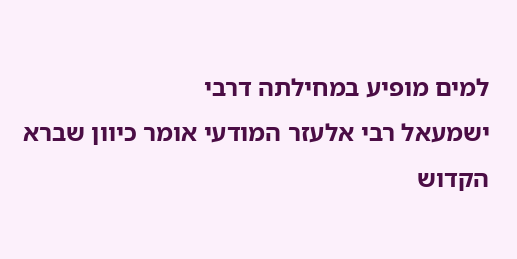למים מופיע במחילתה דרבי
ישמעאל רבי אלעזר המודעי אומר כיוון שברא
הקדוש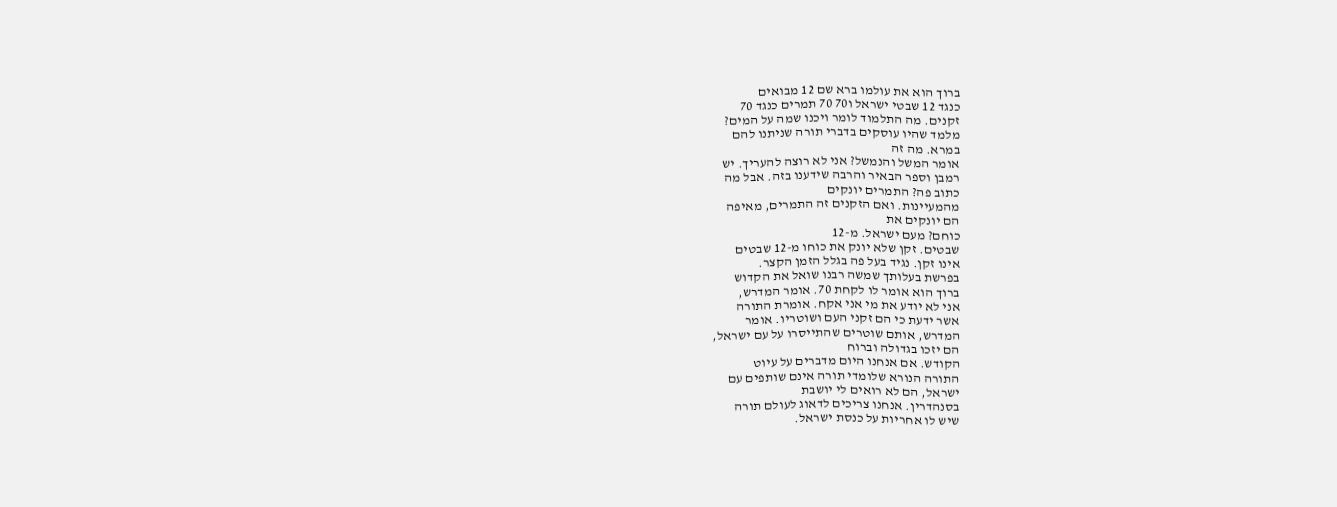ברוך הוא את עולמו ברא שם 12 מבואים
כנגד 12 שבטי ישראל ו70 70 תמרים כנגד 70
זקנים. מה התלמוד לומר ויכנו שמה על המים?
מלמד שהיו עוסקים בדברי תורה שניתנו להם
במרא. מה זה
אומר המשל והנמשל? אני לא רוצה להעריך. יש
רמבן וספר הבאיר והרבה שידענו בזה. אבל מה
כתוב פה? התמרים יונקים
מהמעיינות. ואם הזקנים זה התמרים, מאיפה
הם יונקים את
כוחם? מעם ישראל. מ-12
שבטים. זקן שלא יונק את כוחו מ-12 שבטים
אינו זקן. נגיד בעל פה בגלל הזמן הקצר.
בפרשת בעלותך שמשה רבנו שואל את הקדוש
ברוך הוא אומר לו לקחת 70. אומר המדרש,
אני לא יודע את מי אני אקח. אומרת התורה
אשר ידעת כי הם זקני העם ושוטריו. אומר
המדרש, אותם שוטרים שהתייסרו על עם ישראל,
הם יזכו בגדולה וברוח
הקודש. אם אנחנו היום מדברים על עיוט
התורה הנורא שלומדי תורה אינם שותפים עם
ישראל, הם לא רואים לי יושבת
בסנהדרין. אנחנו צריכים לדאוג לעולם תורה
שיש לו אחריות על כנסת ישראל.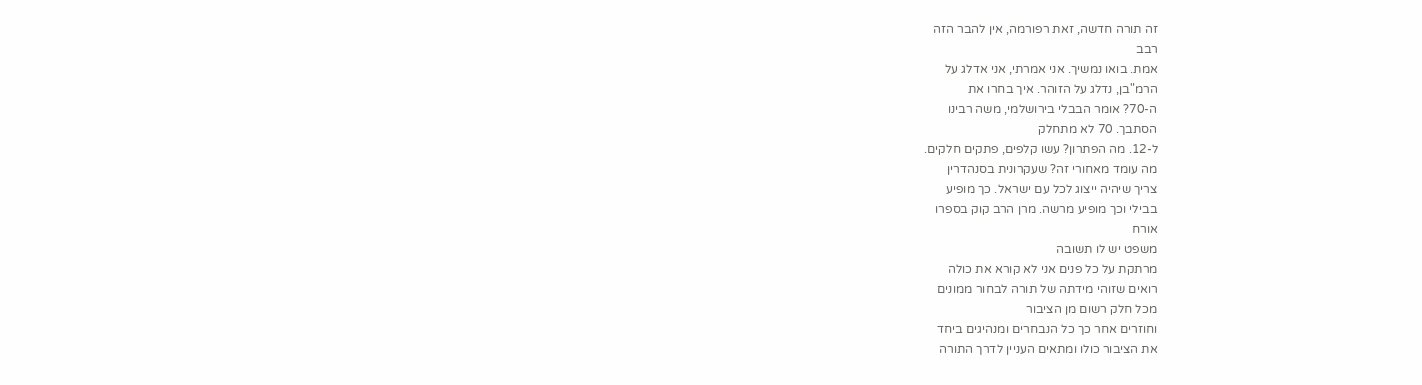זה תורה חדשה, זאת רפורמה, אין להבר הזה
רבב
אמת. בואו נמשיך. אני אמרתי, אני אדלג על
הרמ"בן, נדלג על הזוהר. איך בחרו את
ה-70? אומר הבבלי בירושלמי, משה רבינו
הסתבך. 70 לא מתחלק
ל-12. מה הפתרון? עשו קלפים, פתקים חלקים.
מה עומד מאחורי זה? שעקרונית בסנהדרין
צריך שיהיה ייצוג לכל עם ישראל. כך מופיע
בבילי וכך מופיע מרשה. מרן הרב קוק בספרו
אורח
משפט יש לו תשובה
מרתקת על כל פנים אני לא קורא את כולה
רואים שזוהי מידתה של תורה לבחור ממונים
מכל חלק רשום מן הציבור
וחוזרים אחר כך כל הנבחרים ומנהיגים ביחד
את הציבור כולו ומתאים העניין לדרך התורה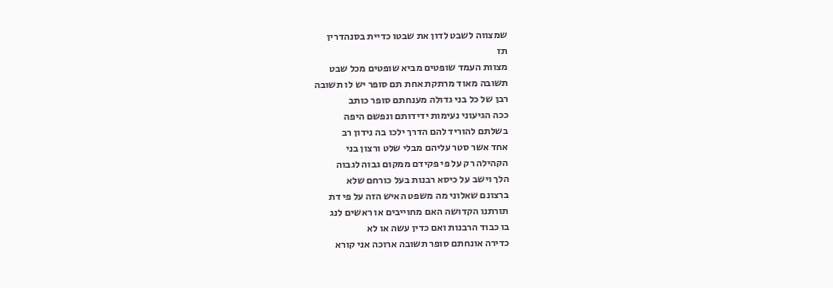שמצווה לשבט לדון את שבטו כדיית בסנהדרין
תז
מצוות העמד שופטים מביא שופטים מכל שבט
תשובה מאוד מרתקת אחת תם סופר יש לו תשובה
רבן של כל בני גדולה מענחתם סופר כותב
ככה הגיעוני נעימות ידידותם ונפשם היפה
בשלתם להוריד להם הדרך ילכו בה נידון רב
אחד אשר סטר עליהם מבלי שלט ורצון בני
הקהילה רק על פי פקידם ממקום גבוה לגבוה
הלך וישב על כיסא רבנות בעל כורחם שלא
ברצונם שאלוני מה משפט האיש הזה על פי דת
תורתנו הקדושה האם מחוייבים או ראשים לנג
בו כבוד הרבנות ואם כדין עשה או לא
כדירה אונחתם סופר תשובה ארוכה אני קורא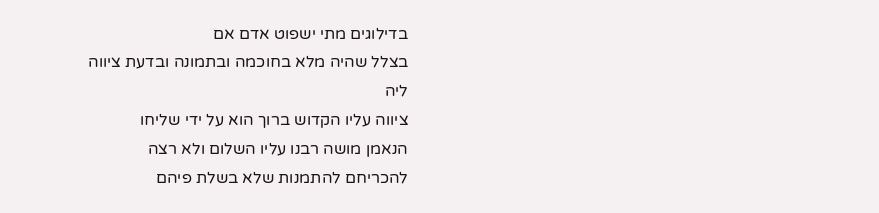בדילוגים מתי ישפוט אדם אם
בצלל שהיה מלא בחוכמה ובתמונה ובדעת ציווה
ליה
ציווה עליו הקדוש ברוך הוא על ידי שליחו
הנאמן מושה רבנו עליו השלום ולא רצה
להכריחם להתמנות שלא בשלת פיהם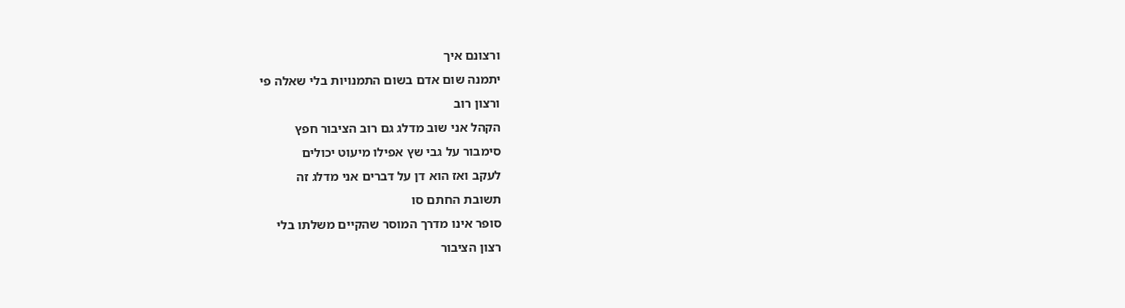ורצונם איך
יתמנה שום אדם בשום התמנויות בלי שאלה פי
ורצון רוב
הקהל אני שוב מדלג גם רוב הציבור חפץ
סימבור על גבי שץ אפילו מיעוט יכולים
לעקב ואז הוא דן על דברים אני מדלג זה
תשובת החתם סו
סופר אינו מדרך המוסר שהקיים משלתו בלי
רצון הציבור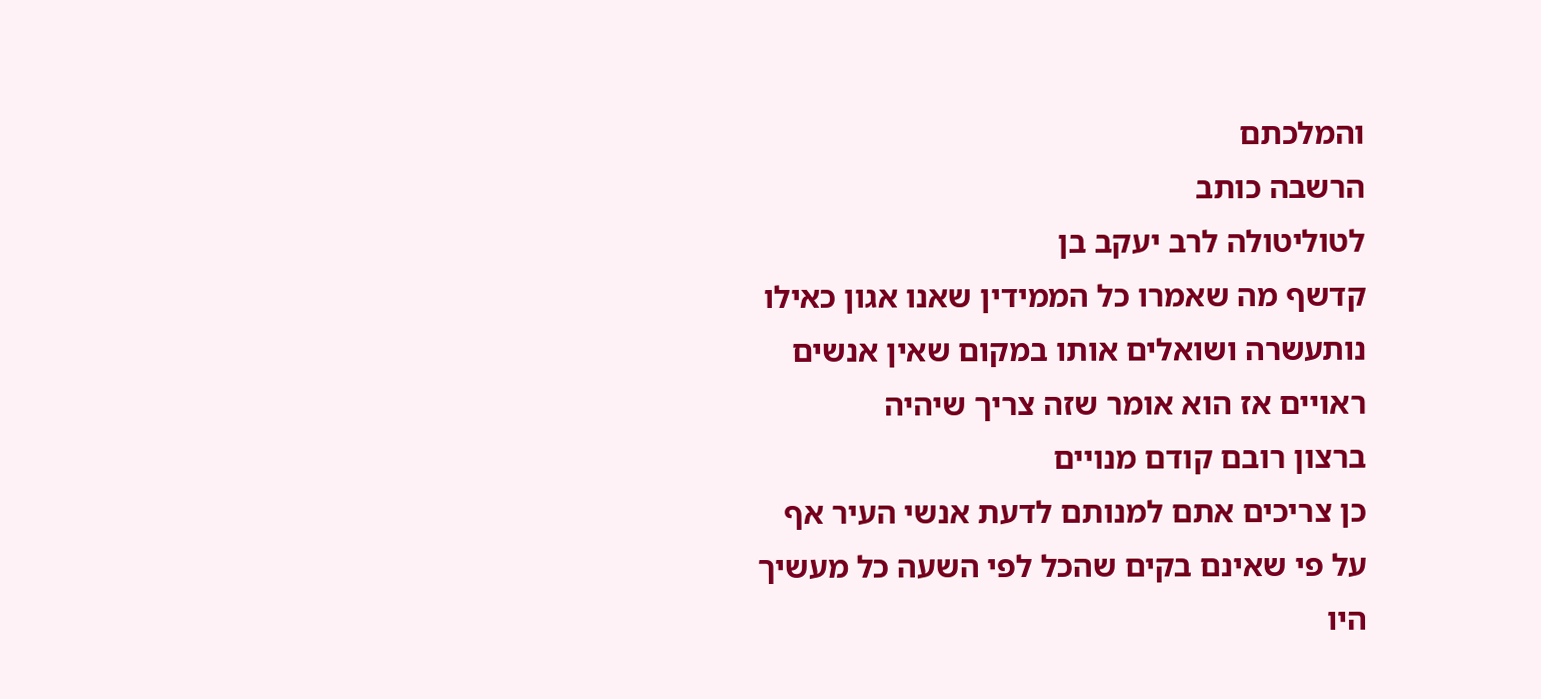והמלכתם
הרשבה כותב
לטוליטולה לרב יעקב בן
קדשף מה שאמרו כל הממידין שאנו אגון כאילו
נותעשרה ושואלים אותו במקום שאין אנשים
ראויים אז הוא אומר שזה צריך שיהיה
ברצון רובם קודם מנויים
כן צריכים אתם למנותם לדעת אנשי העיר אף
על פי שאינם בקים שהכל לפי השעה כל מעשיך
היו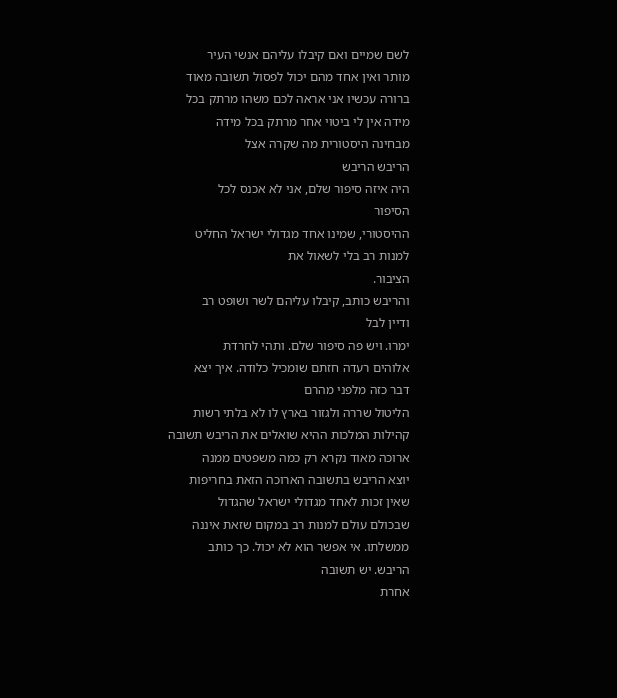לשם שמיים ואם קיבלו עליהם אנשי העיר
מותר ואין אחד מהם יכול לפסול תשובה מאוד
ברורה עכשיו אני אראה לכם משהו מרתק בכל
מידה אין לי ביטוי אחר מרתק בכל מידה
מבחינה היסטורית מה שקרה אצל
הריבש הריבש
היה איזה סיפור שלם, אני לא אכנס לכל
הסיפור
ההיסטורי, שמינו אחד מגדולי ישראל החליט
למנות רב בלי לשאול את
הציבור.
והריבש כותב, קיבלו עליהם לשר ושופט רב
ודיין לבל
ימרו. ויש פה סיפור שלם. ותהי לחרדת
אלוהים רעדה חזתם שומכיל כלודה. איך יצא
דבר כזה מלפני מהרם
הליטול שררה ולגזור בארץ לו לא בלתי רשות
קהילות המלכות ההיא שואלים את הריבש תשובה
ארוכה מאוד נקרא רק כמה משפטים ממנה
יוצא הריבש בתשובה הארוכה הזאת בחריפות
שאין זכות לאחד מגדולי ישראל שהגדול
שבכולם עולם למנות רב במקום שזאת איננה
ממשלתו. אי אפשר הוא לא יכול. כך כותב
הריבש. יש תשובה
אחרת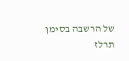של הרשבה בסימן
תרלז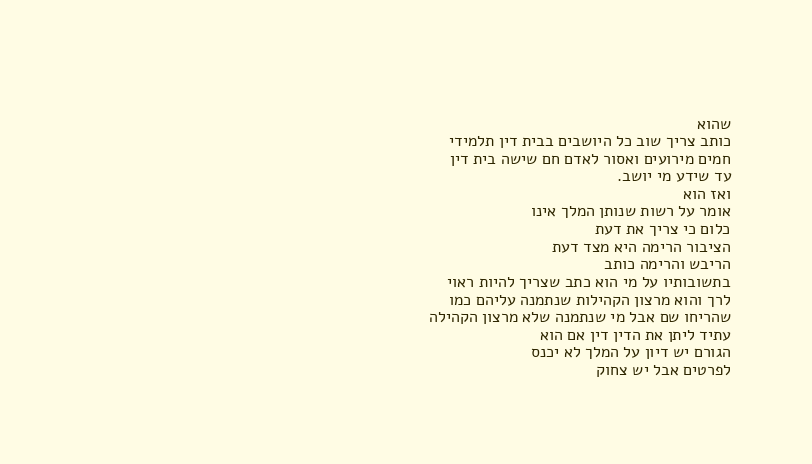שהוא
כותב צריך שוב כל היושבים בבית דין תלמידי
חמים מירועים ואסור לאדם חם שישה בית דין
עד שידע מי יושב.
ואז הוא
אומר על רשות שנותן המלך אינו
כלום כי צריך את דעת
הציבור הרימה היא מצד דעת
הריבש והרימה כותב
בתשובותיו על מי הוא כתב שצריך להיות ראוי
לרך והוא מרצון הקהילות שנתמנה עליהם כמו
שהריחו שם אבל מי שנתמנה שלא מרצון הקהילה
עתיד ליתן את הדין דין אם הוא
הגורם יש דיון על המלך לא יכנס
לפרטים אבל יש צחוק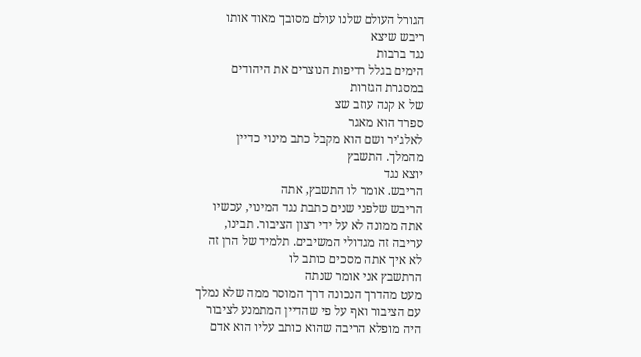הגורל העולם שלנו עולם מסובך מאוד אותו
ריבש שיצא
נגד ברבות
הימים בגלל רדיפות הנוצרים את היהודים
במסגרת הגזרות
של א קנה עוזב שצ
ספרד הוא מאגר
לאלג'יר ושם הוא מקבל כתב מינוי כדיין
מהמלך. התשבץ
יוצא נגד
הריבש. אומר לו התשבץ, אתה
הריבש שלפני שנים כתבת נגד המינוי, עכשיו
אתה ממונה לא על ידי רצון הציבור. תבינו,
עריבה זה מגדולי המשיבים. תלמיד של הרן זה
לא איך אתה מסכים כותב לו
הרתשבץ אני אומר שנתה
מעט מהדרך הנכונה דרך המוסר ממה שלא נמלך
עם הציבור ואף על פי שהדיין המתמנע לציבור
היה מופלא הריבה שהוא כותב עליו הוא אדם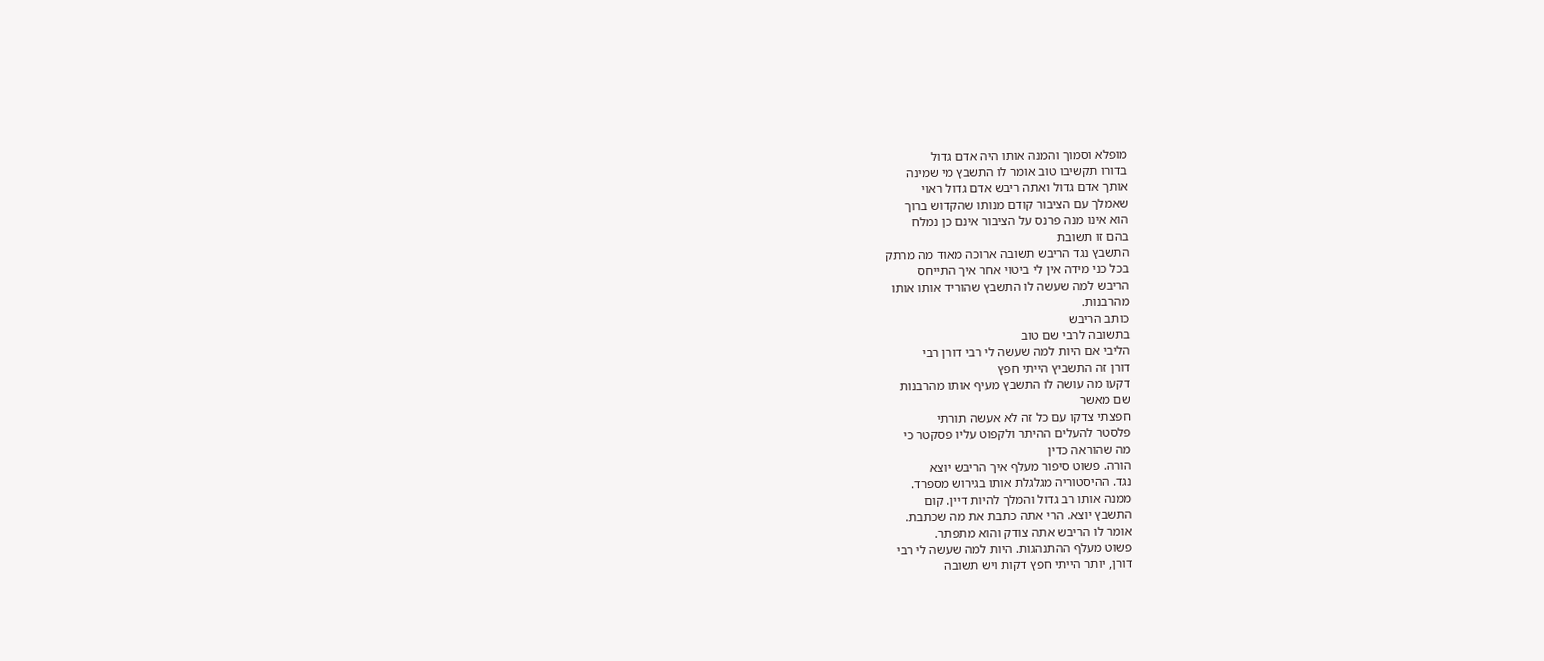מופלא וסמוך והמנה אותו היה אדם גדול
בדורו תקשיבו טוב אומר לו התשבץ מי שמינה
אותך אדם גדול ואתה ריבש אדם גדול ראוי
שאמלך עם הציבור קודם מנותו שהקדוש ברוך
הוא אינו מנה פרנס על הציבור אינם כן נמלח
בהם זו תשובת
התשבץ נגד הריבש תשובה ארוכה מאוד מה מרתק
בכל כני מידה אין לי ביטוי אחר איך התייחס
הריבש למה שעשה לו התשבץ שהוריד אותו אותו
מהרבנות.
כותב הריבש
בתשובה לרבי שם טוב
הליבי אם היות למה שעשה לי רבי דורן רבי
דורן זה התשביץ הייתי חפץ
דקעו מה עושה לו התשבץ מעיף אותו מהרבנות
שם מאשר
חפצתי צדקו עם כל זה לא אעשה תורתי
פלסטר להעלים ההיתר ולקפוט עליו פסקטר כי
מה שהוראה כדין
הורה. פשוט סיפור מעלף איך הריבש יוצא
נגד. ההיסטוריה מגלגלת אותו בגירוש מספרד.
ממנה אותו רב גדול והמלך להיות דיין. קום
התשבץ יוצא. הרי אתה כתבת את מה שכתבת.
אומר לו הריבש אתה צודק והוא מתפתר.
פשוט מעלף ההתנהגות. היות למה שעשה לי רבי
דורן, יותר הייתי חפץ דקות ויש תשובה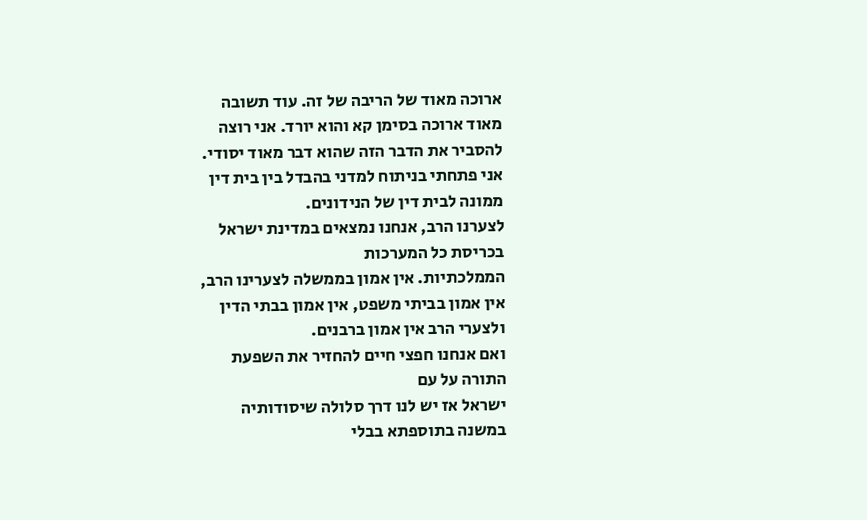ארוכה מאוד של הריבה של זה. עוד תשובה
מאוד ארוכה בסימן קא והוא יורד. אני רוצה
להסביר את הדבר הזה שהוא דבר מאוד יסודי.
אני פתחתי בניתוח למדני בהבדל בין בית דין
ממונה לבית דין של הנידונים.
לצערנו הרב, אנחנו נמצאים במדינת ישראל
בכריסת כל המערכות
הממלכתיות. אין אמון בממשלה לצערינו הרב,
אין אמון בביתי משפט, אין אמון בבתי הדין
ולצערי הרב אין אמון ברבנים.
ואם אנחנו חפצי חיים להחזיר את השפעת
התורה על עם
ישראל אז יש לנו דרך סלולה שיסודותיה
במשנה בתוספתא בבלי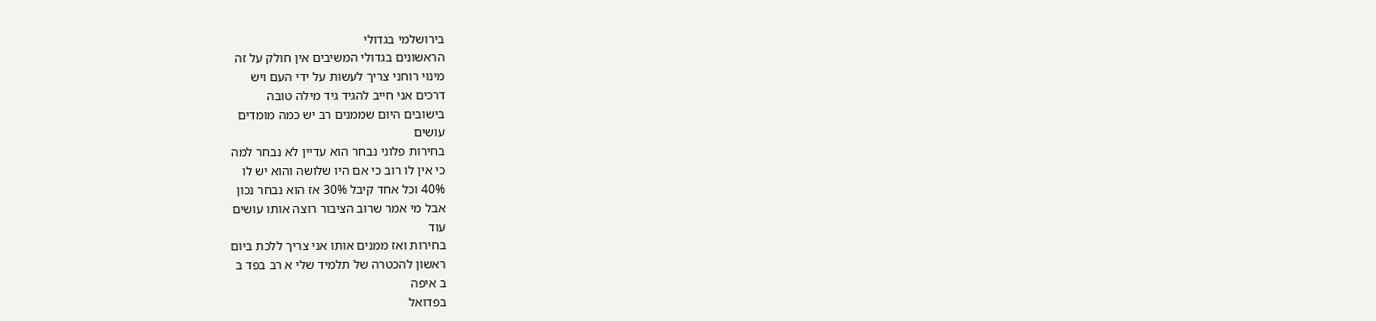בירושלמי בגדולי
הראשונים בגדולי המשיבים אין חולק על זה
מינוי רוחני צריך לעשות על ידי העם ויש
דרכים אני חייב להגיד גיד מילה טובה
בישובים היום שממנים רב יש כמה מומדים
עושים
בחירות פלוני נבחר הוא עדיין לא נבחר למה
כי אין לו רוב כי אם היו שלושה והוא יש לו
40% וכל אחד קיבל 30% אז הוא נבחר נכון
אבל מי אמר שרוב הציבור רוצה אותו עושים
עוד
בחירות ואז ממנים אותו אני צריך ללכת ביום
ראשון להכטרה של תלמיד שלי א רב בפד ב
ב איפה
בפדואל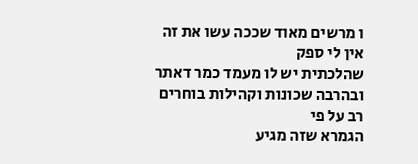ו מרשים מאוד שככה עשו את זה אין לי ספק
שהלכתית יש לו מעמד כמר דאתר
ובהרבה שכונות וקהילות בוחרים רב על פי
הגמרא שזה מגיע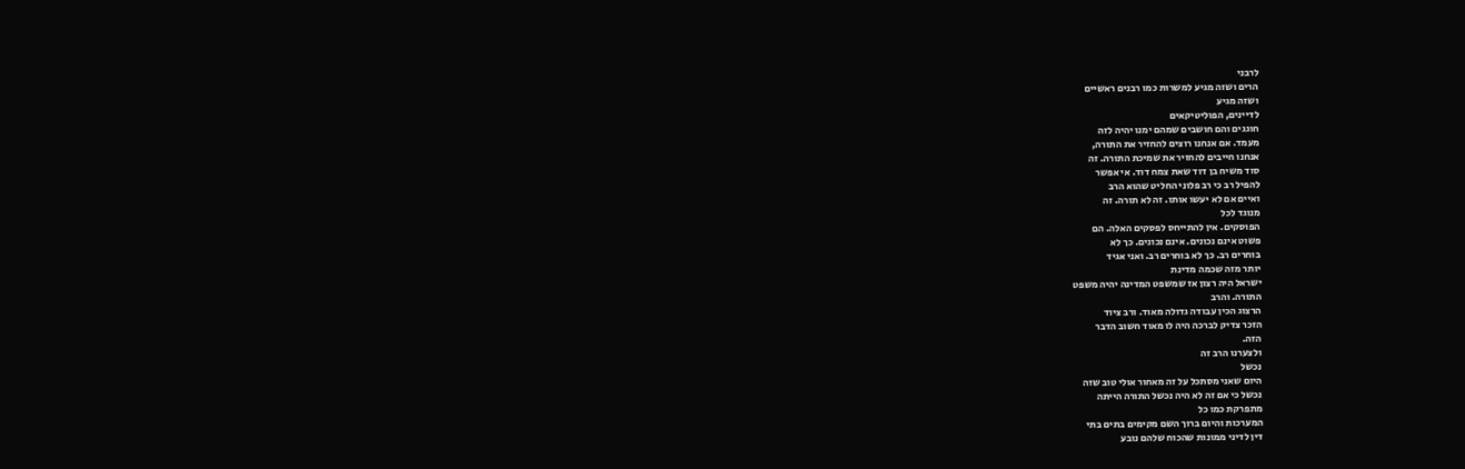לרבני
הרים ושזה מגיע למשרות כמו רבנים ראשיים
ושזה מגיע
לדיינים, הפוליטיקאים
חוגגים והם חושבים שמהם ימנו יהיה לזה
מעמד. אם אנחנו רוצים להחזיר את התורה,
אנחנו חייבים להחזיר את שמיכת התורה. זה
סוד משיח בן דוד שאת צמח דוד. אי אפשר
להפיל רב כי רב פלוני החליט שהוא הרב
ואיים אם לא יעשו אותו. זה לא תורה. זה
מנוגד לכל
הפוסקים. אין להתייחס לפסקים האלה. הם
פשוט אינם נכונים. אינם נכונים. כך לא
בוחרים רב. כך לא בוחרים רב. ואני אגיד
יותר מזה שכמה מדינת
ישראל היה רצון אז שמשפט המדינה יהיה משפט
התורה. והרב
הרצוג הכין עבודה גדולה מאוד. ורב ציוד
הזכר צדיק לברכה היה לו מאוד חשוב הדבר
הזה.
ולצערנו הרב זה
נכשל
היום שאני מסתכל על זה מאחור אולי טוב שזה
נכשל כי אם זה לא היה נכשל התורה הייתה
מתפרקת כמו כל
המערכות והיום ברוך השם מקימים בתים בתי
דין לדיני ממונות שהכוח שלהם נובע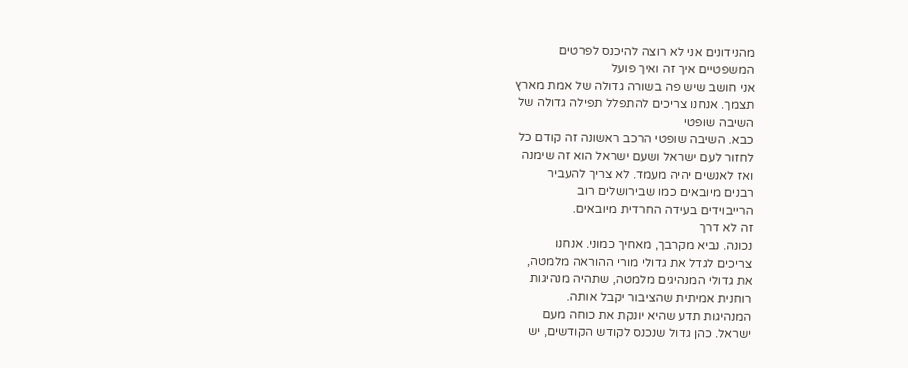מהנידונים אני לא רוצה להיכנס לפרטים
המשפטיים איך זה ואיך פועל
אני חושב שיש פה בשורה גדולה של אמת מארץ
תצמך. אנחנו צריכים להתפלל תפילה גדולה של
השיבה שופטי
כבא. השיבה שופטי הרכב ראשונה זה קודם כל
לחזור לעם ישראל ושעם ישראל הוא זה שימנה
ואז לאנשים יהיה מעמד. לא צריך להעביר
רבנים מיובאים כמו שבירושלים רוב
הרייבוידים בעידה החרדית מיובאים.
זה לא דרך
נכונה. נביא מקרבך, מאחיך כמוני. אנחנו
צריכים לגדל את גדולי מורי ההוראה מלמטה,
את גדולי המנהיגים מלמטה, שתהיה מנהיגות
רוחנית אמיתית שהציבור יקבל אותה.
המנהיגות תדע שהיא יונקת את כוחה מעם
ישראל. כהן גדול שנכנס לקודש הקודשים, יש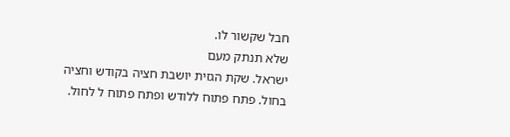חבל שקשור לו.
שלא תנתק מעם
ישראל. שקת הגזית יושבת חציה בקודש וחציה
בחול. פתח פתוח ללודש ופתח פתוח ל לחול.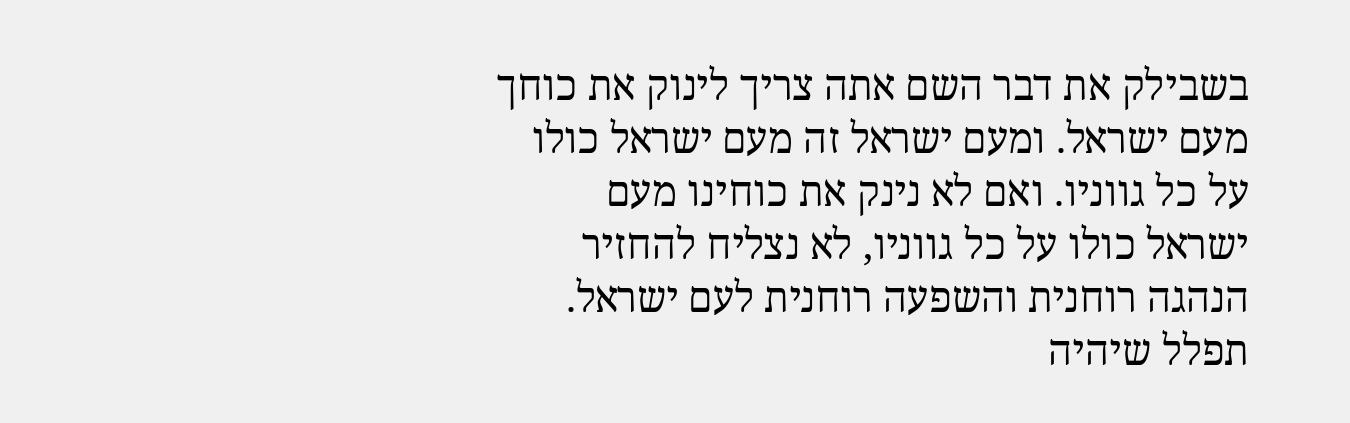בשבילק את דבר השם אתה צריך לינוק את כוחך
מעם ישראל. ומעם ישראל זה מעם ישראל כולו
על כל גווניו. ואם לא נינק את כוחינו מעם
ישראל כולו על כל גווניו, לא נצליח להחזיר
הנהגה רוחנית והשפעה רוחנית לעם ישראל.
תפלל שיהיה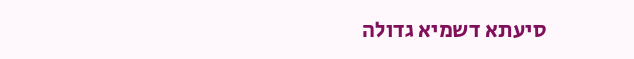סיעתא דשמיא גדולה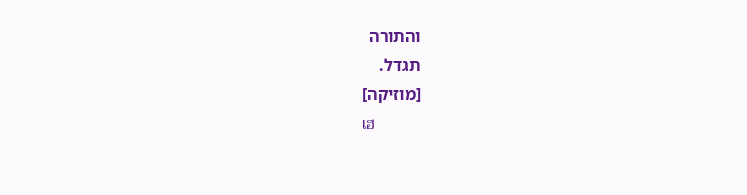והתורה
תגדל.
[מוזיקה]
เฮ